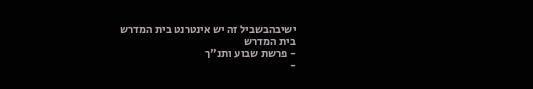ישיבהבשביל זה יש אינטרנט בית המדרש
בית המדרש
- פרשת שבוע ותנ"ך
-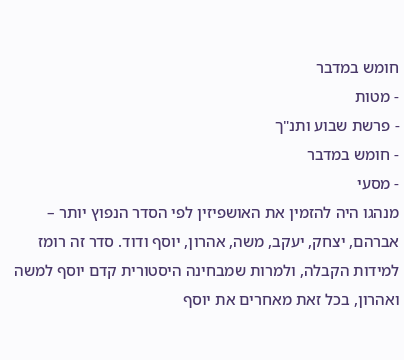חומש במדבר
- מטות
- פרשת שבוע ותנ"ך
- חומש במדבר
- מסעי
מנהגו היה להזמין את האושפיזין לפי הסדר הנפוץ יותר – אברהם, יצחק, יעקב, משה, אהרון, יוסף ודוד. סדר זה רומז למידות הקבלה, ולמרות שמבחינה היסטורית קדם יוסף למשה ואהרון, בכל זאת מאחרים את יוסף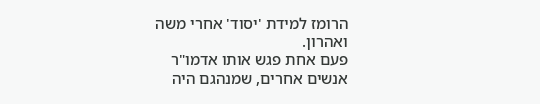הרומז למידת 'יסוד' אחרי משה ואהרון.
פעם אחת פגש אותו אדמו"ר אנשים אחרים, שמנהגם היה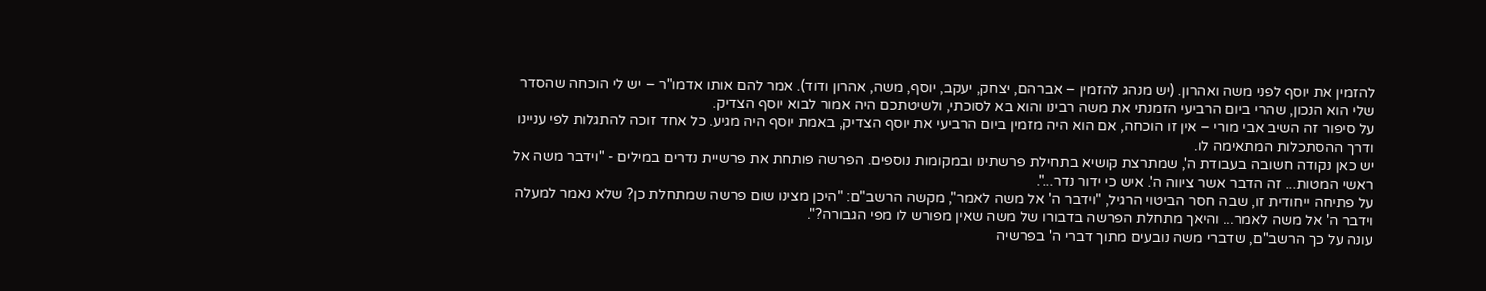להזמין את יוסף לפני משה ואהרון. (יש מנהג להזמין – אברהם, יצחק, יעקב, יוסף, משה, אהרון ודוד). אמר להם אותו אדמו"ר – יש לי הוכחה שהסדר שלי הוא הנכון, שהרי ביום הרביעי הזמנתי את משה רבינו והוא בא לסוכתי, ולשיטתכם היה אמור לבוא יוסף הצדיק.
על סיפור זה השיב אבי מורי – אין זו הוכחה, אם הוא היה מזמין ביום הרביעי את יוסף הצדיק, באמת יוסף היה מגיע. כל אחד זוכה להתגלות לפי עניינו ודרך ההסתכלות המתאימה לו.
יש כאן נקודה חשובה בעבודת ה', שמתרצת קושיא בתחילת פרשתינו ובמקומות נוספים. הפרשה פותחת את פרשיית נדרים במילים - "וידבר משה אל ראשי המטות... זה הדבר אשר ציווה ה'. איש כי ידור נדר...".
על פתיחה ייחודית זו, שבה חסר הביטוי הרגיל, "וידבר ה' אל משה לאמר", מקשה הרשב"ם: "היכן מצינו שום פרשה שמתחלת כן? שלא נאמר למעלה וידבר ה' אל משה לאמר... והיאך מתחלת הפרשה בדבורו של משה שאין מפורש לו מפי הגבורה?".
עונה על כך הרשב"ם, שדברי משה נובעים מתוך דברי ה' בפרשיה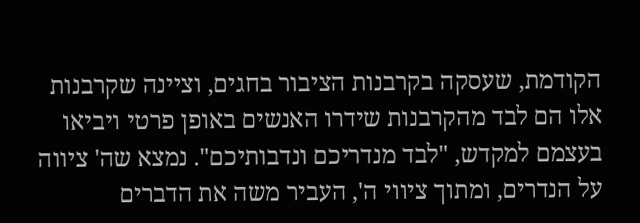הקודמת, שעסקה בקרבנות הציבור בחגים, וציינה שקרבנות אלו הם לבד מהקרבנות שידרו האנשים באופן פרטי ויביאו בעצמם למקדש, "לבד מנדריכם ונדבותיכם". נמצא שה' ציווה על הנדרים, ומתוך ציווי ה', העביר משה את הדברים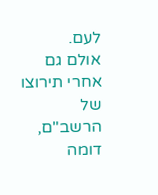לעם.
אולם גם אחרי תירוצו של הרשב"ם, דומה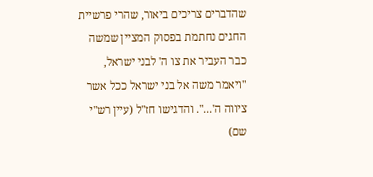שהדברים צריכים ביאור, שהרי פרשיית החגים נחתמת בפסוק המציין שמשה כבר העביר את צו ה' לבני ישראל, "ויאמר משה אל בני ישראל ככל אשר ציווה ה'...". והדגישו חז"ל (עיין רש"י שם)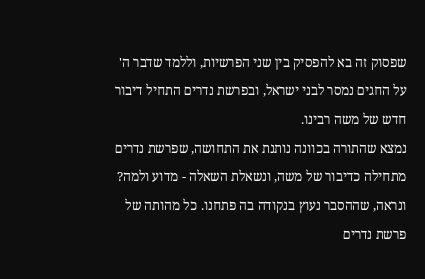שפסוק זה בא להפסיק בין שני הפרשיות, וללמד שדבר ה' על החגים נמסר לבני ישראל, ובפרשת נדרים התחיל דיבור חדש של משה רבינו.
נמצא שהתורה בכוונה נותנת את התחושה, שפרשת נדרים מתחילה כדיבור של משה, ונשאלת השאלה - מדוע ולמה?
ונראה, שההסבר נעוץ בנקודה בה פתחנו. כל מהותה של פרשת נדרים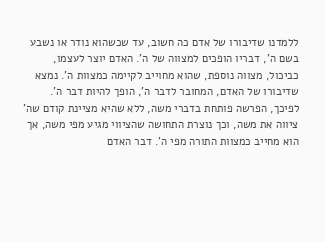ללמדנו שדיבורו של אדם כה חשוב, עד שכשהוא נודר או נשבע בשם ה', דבריו הופכים למצווה של ה'. האדם יוצר לעצמו, כביכול, מצווה נוספת, שהוא מחוייב לקיימה כמצוות ה'. נמצא שדיבורו של האדם, המחובר לדבר ה', הופך להיות דבר ה'.
לפיכך, הפרשה פותחת בדברי משה, ללא שהיא מציינת קודם שה' ציווה את משה, וכך נוצרת התחושה שהציווי מגיע מפי משה, אך הוא מחייב כמצוות התורה מפי ה'. דבר האדם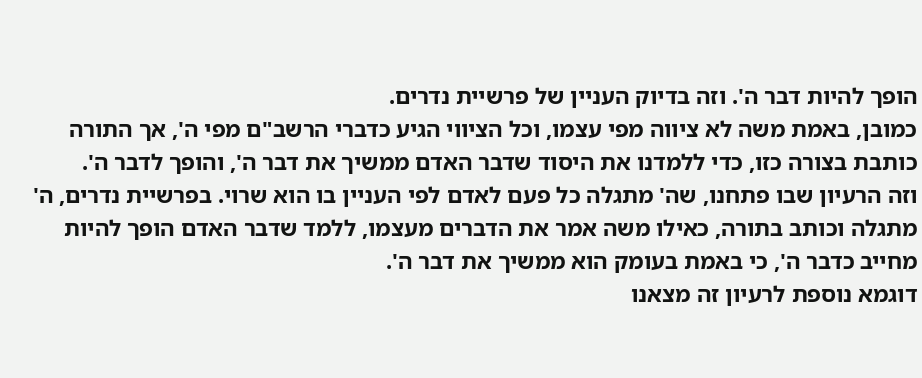הופך להיות דבר ה'. וזה בדיוק העניין של פרשיית נדרים.
כמובן, באמת משה לא ציווה מפי עצמו, וכל הציווי הגיע כדברי הרשב"ם מפי ה', אך התורה כותבת בצורה כזו, כדי ללמדנו את היסוד שדבר האדם ממשיך את דבר ה', והופך לדבר ה'.
וזה הרעיון שבו פתחנו, שה' מתגלה כל פעם לאדם לפי העניין בו הוא שרוי. בפרשיית נדרים, ה' מתגלה וכותב בתורה, כאילו משה אמר את הדברים מעצמו, ללמד שדבר האדם הופך להיות מחייב כדבר ה', כי באמת בעומק הוא ממשיך את דבר ה'.
דוגמא נוספת לרעיון זה מצאנו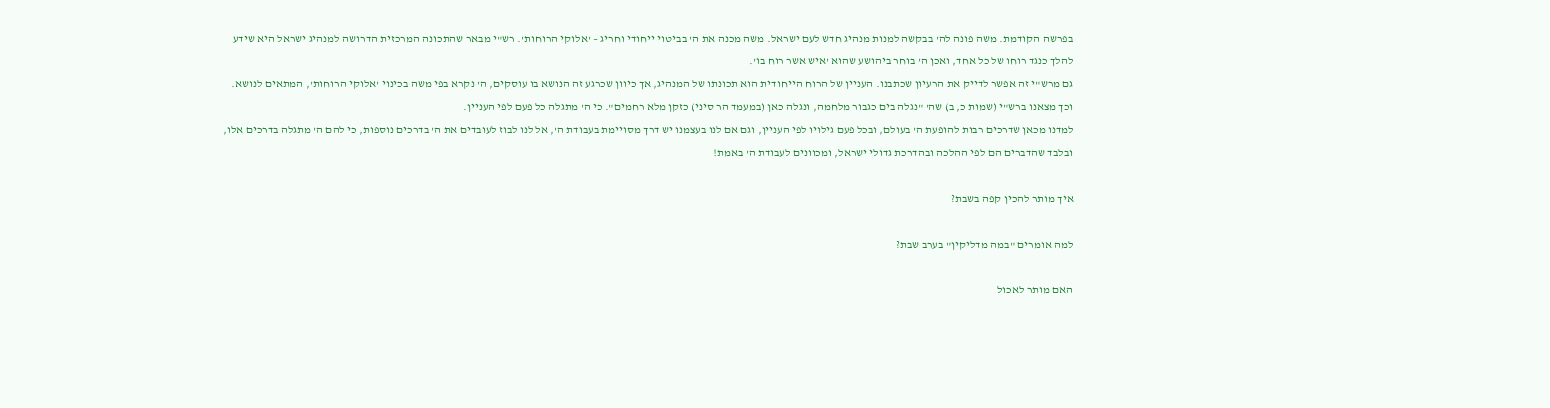בפרשה הקודמת. משה פונה לה' בבקשה למנות מנהיג חדש לעם ישראל. משה מכנה את ה' בביטוי ייחודי וחריג – 'אלוקי הרוחות'. רש"י מבאר שהתכונה המרכזית הדרושה למנהיג ישראל היא שידע להלך כנגד רוחו של כל אחד, ואכן ה' בוחר ביהושע שהוא 'איש אשר רוח בו'.
גם מרש"י זה אפשר לדייק את הרעיון שכתבנו. העניין של הרוח הייחודית הוא תכונתו של המנהיג, אך כיוון שכרגע זה הנושא בו עוסקים, ה' נקרא בפי משה בכינוי 'אלוקי הרוחות', המתאים לנושא.
וכך מצאנו ברש"י (שמות כ, ב) שה' "נגלה בים כגבור מלחמה, ונגלה כאן (במעמד הר סיני) כזקן מלא רחמים". כי ה' מתגלה כל פעם לפי העניין.
למדנו מכאן שדרכים רבות להופעת ה' בעולם, ובכל פעם גילויו לפי העניין, וגם אם לנו בעצמנו יש דרך מסויימת בעבודת ה', אל לנו לבוז לעובדים את ה' בדרכים נוספות, כי להם ה' מתגלה בדרכים אלו, ובלבד שהדברים הם לפי ההלכה ובהדרכת גדולי ישראל, ומכוונים לעבודת ה' באמת!

איך מותר להכין קפה בשבת?

למה אומרים "במה מדליקין" בערב שבת?

האם מותר לאכול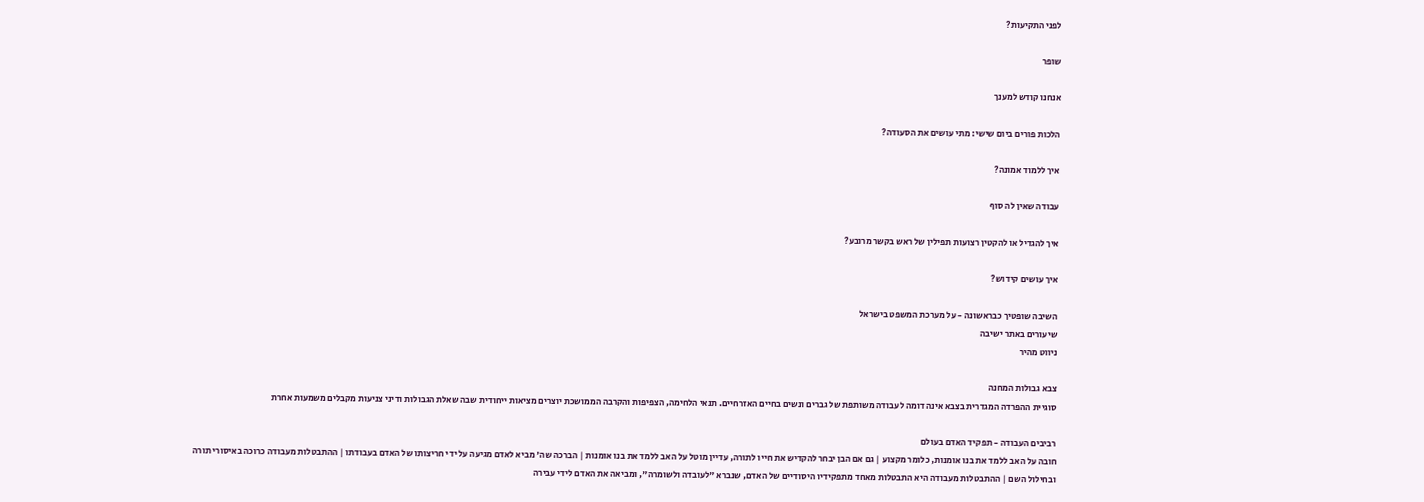לפני התקיעות?

שופר

אנחנו קודש למענך

הלכות פורים ביום שישי: מתי עושים את הסעודה?

איך ללמוד אמונה?

עבודה שאין לה סוף

איך להגדיל או להקטין רצועות תפילין של ראש בקשר מרובע?

איך עושים קידוש?

השיבה שופטיך כבראשונה - על מערכת המשפט בישראל
שיעורים באתר ישיבה
ניווט מהיר

צבא גבולות המחנה
סוגיית ההפרדה המגדרית בצבא אינה דומה לעבודה משותפת של גברים ונשים בחיים האזרחיים. תנאי הלחימה, הצפיפות והקרבה הממושכת יוצרים מציאות ייחודית שבה שאלת הגבולות ודיני צניעות מקבלים משמעות אחרת

רביבים העבודה - תפקיד האדם בעולם
חובה על האב ללמד את בנו אומנות, כלומר מקצוע | גם אם הבן יבחר להקדיש את חייו לתורה, עדיין מוטל על האב ללמד את בנו אומנות | הברכה שה' מביא לאדם מגיעה על ידי חריצותו של האדם בעבודתו | ההתבטלות מעבודה כרוכה באיסורי תורה ובחילול השם | ההתבטלות מעבודה היא התבטלות מאחד מתפקידיו היסודיים של האדם, שנברא "לעובדה ולשומרה", ומביאה את האדם לידי עבירה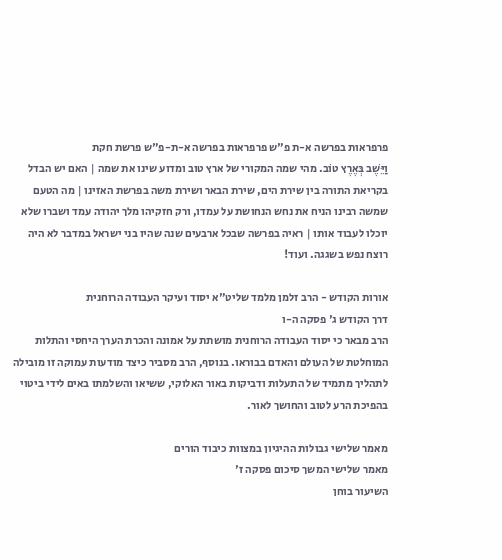פרפראות בפרשה א-ת פ"ש פרפראות בפרשה א-ת-פ"ש פרשת חקת
וַיֵּשֶׁב בְּאֶרֶץ טוֹב. מהי שמה המקורי של ארץ טוב ומדוע שינו את שמה | האם יש הבדל בקריאת התורה בין שירת הים, שירת הבאר ושירת משה בפרשת האזינו | מה הטעם שמשה רבינו הניח את נחש הנחושת על עמדו, ורק חזקיהו מלך יהודה עמד ושברו שלא יוכלו לעבוד אותו | ראיה בפרשה שבכל ארבעים שנה שהיו בני ישראל במדבר לא היה רוצח נפש בשגגה. ועוד!

אורות הקודש - הרב זלמן מלמד שליט"א יסוד ועיקר העבודה הרוחנית
דרך הקודש ג' פסקה ה-ו
הרב מבאר כי יסוד העבודה הרוחנית מושתת על אמונה והכרת הערך היחסי והתלות המוחלטת של העולם והאדם בבוראו. בנוסף, הרב מסביר כיצד מודעות עמוקה זו מובילה לתהליך מתמיד של התעלות ודביקות באור האלוקי, ששיאו והשלמתו באים לידי ביטוי בהפיכת הרע לטוב והחושך לאור.

מאמר שלישי גבולות ההיגיון במצוות כיבוד הורים
מאמר שלישי המשך סיכום פסקה ז'
השיעור בוחן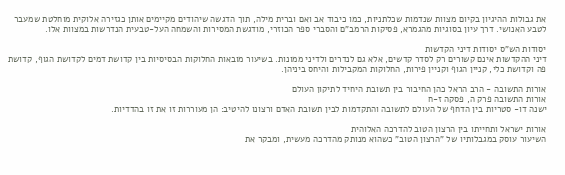את גבולות ההיגיון בקיום מצוות שנדמות שכלתניות, כמו כיבוד אב ואם וברית מילה, תוך הדגשה שיהודים מקיימים אותן כגזירה אלוקית מוחלטת שמעבר לטבע האנושי. דרך עיון בסוגיות מהגמרא, פסיקות הרמב"ם והסברי ספר הכוזרי, מודגשת המסירות והשמחה העל-טבעית הנדרשות במצוות אלו.

יסודות הש"ס יסודות דיני הקדשות
דיני ההקדשות אינם קשורים רק לסדר קדשים, אלא גם לנדרים ולדיני ממונות. בשיעור מובאות החלוקות הבסיסיות בין קדושת דמים לקדושת הגוף, קדושת פה וקדושת כלי, קניין הגוף וקניין פירות, החלוקות המקבילות והיחס ביניהן.

אורות התשובה - הרב הראל כהן החיבור בין תשובת היחיד לתיקון העולם
אורות התשובה פרק ה, פסקה ז-ח
ישנה דו- סטריות בין הדחף של העולם לתשובה והתקדמות לבין תשובת האדם ורצונו להיטיב: הן מעוררות זו את זו בהדדיות.

אורות ישראל ותחייתו בין הרצון הטוב להדרכה האלוהית
השיעור עוסק במגבלותיו של "הרצון הטוב" כשהוא מנותק מהדרכה מעשית, ומבקר את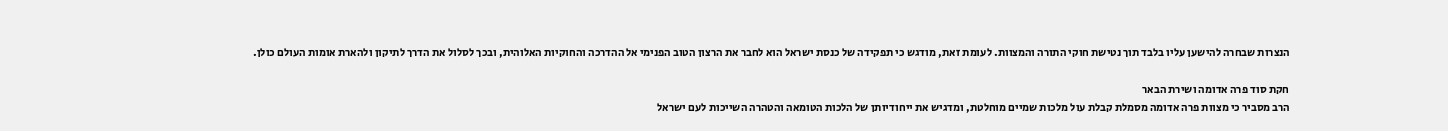הנצרות שבחרה להישען עליו בלבד תוך נטישת חוקי התורה והמצוות. לעומת זאת, מודגש כי תפקידה של כנסת ישראל הוא לחבר את הרצון הטוב הפנימי אל ההדרכה והחוקיות האלוהית, ובכך לסלול את הדרך לתיקון ולהארת אומות העולם כולן.

חקת סוד פרה אדומה ושירת הבאר
הרב מסביר כי מצוות פרה אדומה מסמלת קבלת עול מלכות שמיים מוחלטת, ומדגיש את ייחודיותן של הלכות הטומאה והטהרה השייכות לעם ישראל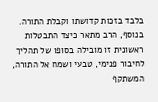בלבד בזכות קדושתו וקבלת התורה. בנוסף, הרב מתאר כיצד התבטלות ראשונית זו מובילה בסופו של תהליך לחיבור פנימי, טבעי ושמח אל התורה, המשתקף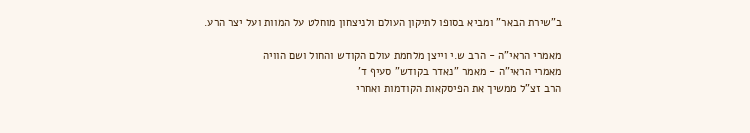ב"שירת הבאר" ומביא בסופו לתיקון העולם ולניצחון מוחלט על המוות ועל יצר הרע.

מאמרי הראי"ה - הרב ש.י וייצן מלחמת עולם הקודש והחול ושם הוויה
מאמרי הראי"ה - מאמר "נאדר בקודש" סעיף ד'
הרב זצ"ל ממשיך את הפיסקאות הקודמות ואחרי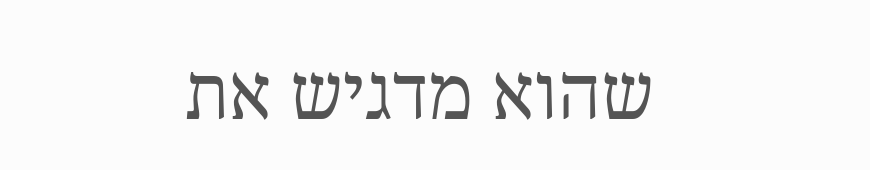שהוא מדגיש את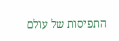התפיסות של עולם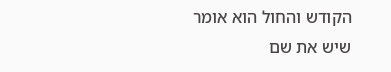הקודש והחול הוא אומר שיש את שם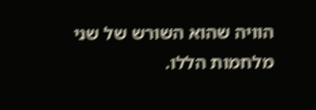הוויה שהוא השורש של שני מלחמות הללו.